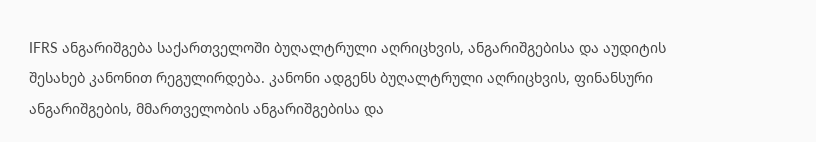IFRS ანგარიშგება საქართველოში ბუღალტრული აღრიცხვის, ანგარიშგებისა და აუდიტის შესახებ კანონით რეგულირდება. კანონი ადგენს ბუღალტრული აღრიცხვის, ფინანსური ანგარიშგების, მმართველობის ანგარიშგებისა და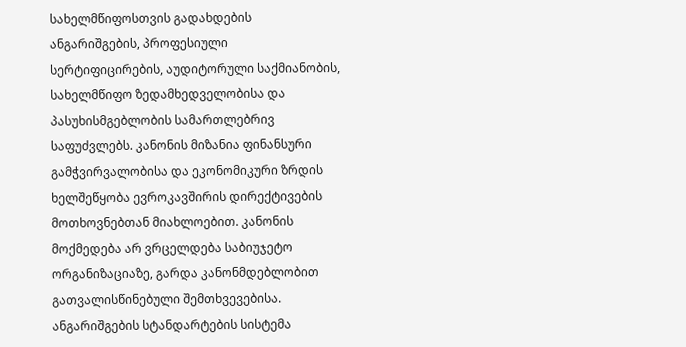სახელმწიფოსთვის გადახდების ანგარიშგების, პროფესიული სერტიფიცირების, აუდიტორული საქმიანობის, სახელმწიფო ზედამხედველობისა და პასუხისმგებლობის სამართლებრივ საფუძვლებს. კანონის მიზანია ფინანსური გამჭვირვალობისა და ეკონომიკური ზრდის ხელშეწყობა ევროკავშირის დირექტივების მოთხოვნებთან მიახლოებით. კანონის მოქმედება არ ვრცელდება საბიუჯეტო ორგანიზაციაზე, გარდა კანონმდებლობით გათვალისწინებული შემთხვევებისა.
ანგარიშგების სტანდარტების სისტემა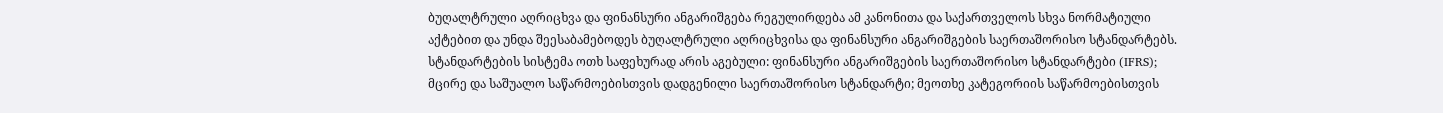ბუღალტრული აღრიცხვა და ფინანსური ანგარიშგება რეგულირდება ამ კანონითა და საქართველოს სხვა ნორმატიული აქტებით და უნდა შეესაბამებოდეს ბუღალტრული აღრიცხვისა და ფინანსური ანგარიშგების საერთაშორისო სტანდარტებს. სტანდარტების სისტემა ოთხ საფეხურად არის აგებული: ფინანსური ანგარიშგების საერთაშორისო სტანდარტები (IFRS); მცირე და საშუალო საწარმოებისთვის დადგენილი საერთაშორისო სტანდარტი; მეოთხე კატეგორიის საწარმოებისთვის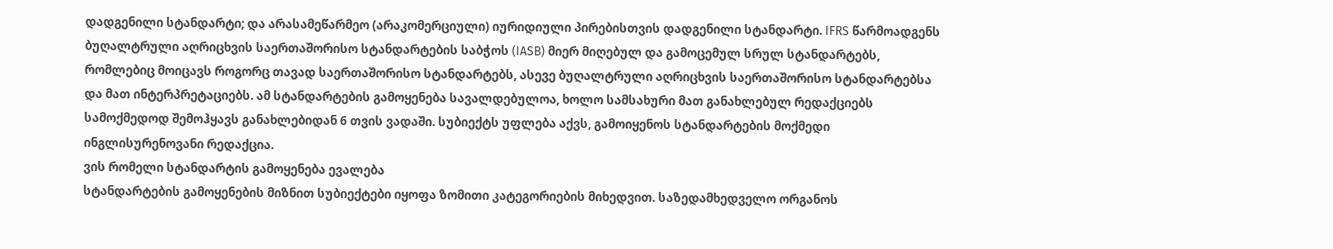დადგენილი სტანდარტი; და არასამეწარმეო (არაკომერციული) იურიდიული პირებისთვის დადგენილი სტანდარტი. IFRS წარმოადგენს ბუღალტრული აღრიცხვის საერთაშორისო სტანდარტების საბჭოს (IASB) მიერ მიღებულ და გამოცემულ სრულ სტანდარტებს, რომლებიც მოიცავს როგორც თავად საერთაშორისო სტანდარტებს, ასევე ბუღალტრული აღრიცხვის საერთაშორისო სტანდარტებსა და მათ ინტერპრეტაციებს. ამ სტანდარტების გამოყენება სავალდებულოა, ხოლო სამსახური მათ განახლებულ რედაქციებს სამოქმედოდ შემოჰყავს განახლებიდან 6 თვის ვადაში. სუბიექტს უფლება აქვს, გამოიყენოს სტანდარტების მოქმედი ინგლისურენოვანი რედაქცია.
ვის რომელი სტანდარტის გამოყენება ევალება
სტანდარტების გამოყენების მიზნით სუბიექტები იყოფა ზომითი კატეგორიების მიხედვით. საზედამხედველო ორგანოს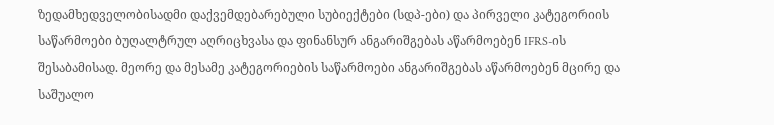ზედამხედველობისადმი დაქვემდებარებული სუბიექტები (სდპ-ები) და პირველი კატეგორიის საწარმოები ბუღალტრულ აღრიცხვასა და ფინანსურ ანგარიშგებას აწარმოებენ IFRS-ის შესაბამისად. მეორე და მესამე კატეგორიების საწარმოები ანგარიშგებას აწარმოებენ მცირე და საშუალო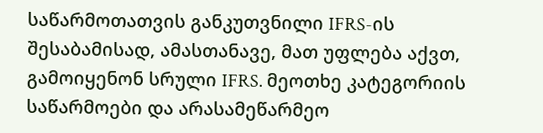საწარმოთათვის განკუთვნილი IFRS-ის შესაბამისად, ამასთანავე, მათ უფლება აქვთ, გამოიყენონ სრული IFRS. მეოთხე კატეგორიის საწარმოები და არასამეწარმეო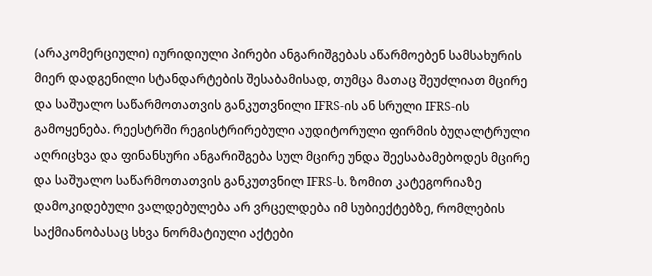(არაკომერციული) იურიდიული პირები ანგარიშგებას აწარმოებენ სამსახურის მიერ დადგენილი სტანდარტების შესაბამისად, თუმცა მათაც შეუძლიათ მცირე და საშუალო საწარმოთათვის განკუთვნილი IFRS-ის ან სრული IFRS-ის გამოყენება. რეესტრში რეგისტრირებული აუდიტორული ფირმის ბუღალტრული აღრიცხვა და ფინანსური ანგარიშგება სულ მცირე უნდა შეესაბამებოდეს მცირე და საშუალო საწარმოთათვის განკუთვნილ IFRS-ს. ზომით კატეგორიაზე დამოკიდებული ვალდებულება არ ვრცელდება იმ სუბიექტებზე, რომლების საქმიანობასაც სხვა ნორმატიული აქტები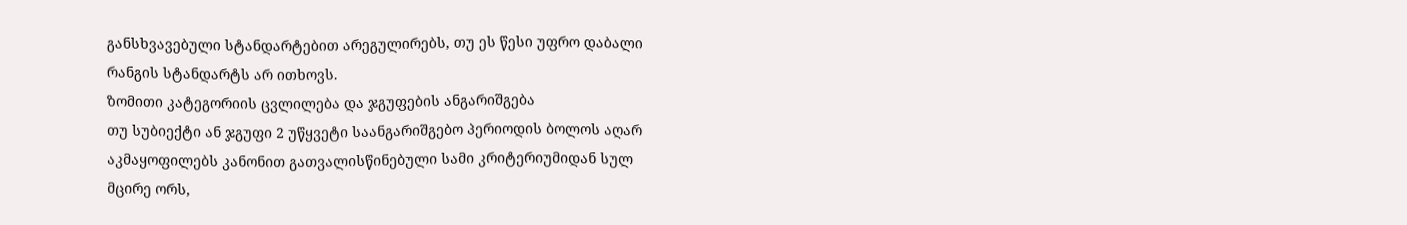განსხვავებული სტანდარტებით არეგულირებს, თუ ეს წესი უფრო დაბალი რანგის სტანდარტს არ ითხოვს.
ზომითი კატეგორიის ცვლილება და ჯგუფების ანგარიშგება
თუ სუბიექტი ან ჯგუფი 2 უწყვეტი საანგარიშგებო პერიოდის ბოლოს აღარ აკმაყოფილებს კანონით გათვალისწინებული სამი კრიტერიუმიდან სულ მცირე ორს,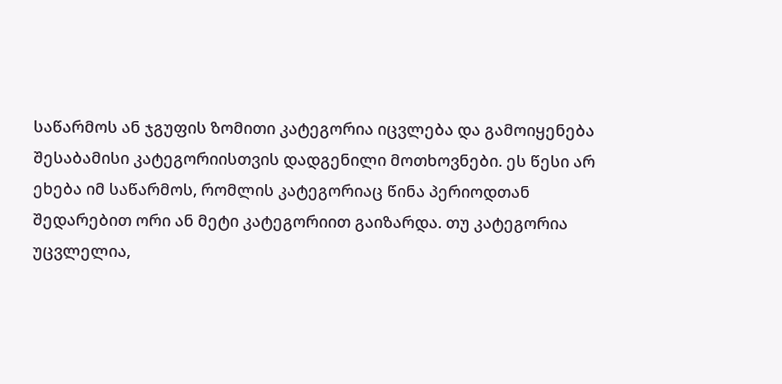საწარმოს ან ჯგუფის ზომითი კატეგორია იცვლება და გამოიყენება შესაბამისი კატეგორიისთვის დადგენილი მოთხოვნები. ეს წესი არ ეხება იმ საწარმოს, რომლის კატეგორიაც წინა პერიოდთან შედარებით ორი ან მეტი კატეგორიით გაიზარდა. თუ კატეგორია უცვლელია,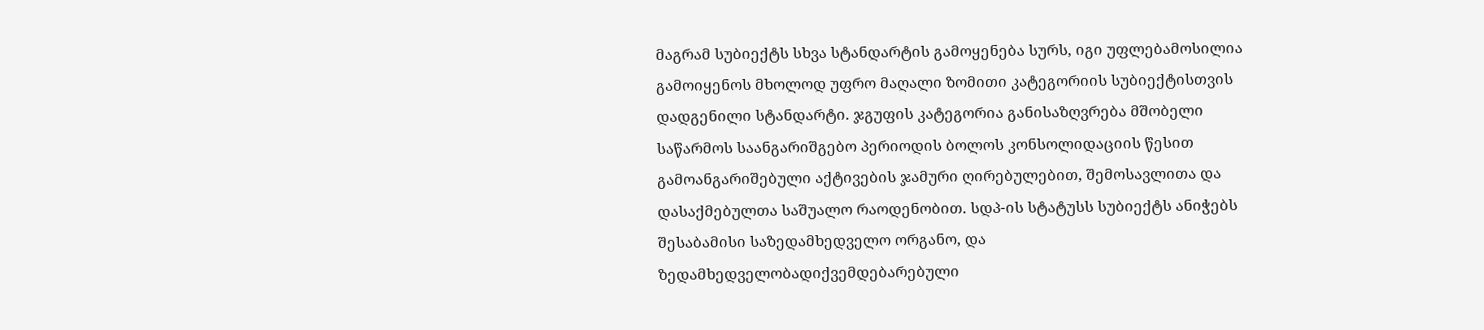მაგრამ სუბიექტს სხვა სტანდარტის გამოყენება სურს, იგი უფლებამოსილია გამოიყენოს მხოლოდ უფრო მაღალი ზომითი კატეგორიის სუბიექტისთვის დადგენილი სტანდარტი. ჯგუფის კატეგორია განისაზღვრება მშობელი საწარმოს საანგარიშგებო პერიოდის ბოლოს კონსოლიდაციის წესით გამოანგარიშებული აქტივების ჯამური ღირებულებით, შემოსავლითა და დასაქმებულთა საშუალო რაოდენობით. სდპ-ის სტატუსს სუბიექტს ანიჭებს შესაბამისი საზედამხედველო ორგანო, და ზედამხედველობადიქვემდებარებული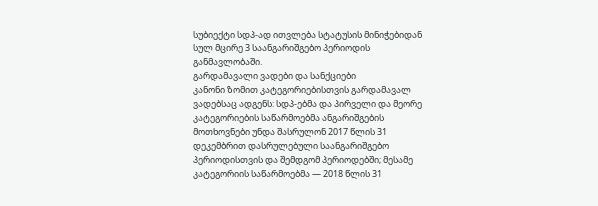სუბიექტი სდპ-ად ითვლება სტატუსის მინიჭებიდან სულ მცირე 3 საანგარიშგებო პერიოდის განმავლობაში.
გარდამავალი ვადები და სანქციები
კანონი ზომით კატეგორიებისთვის გარდამავალ ვადებსაც ადგენს: სდპ-ებმა და პირველი და მეორე კატეგორიების საწარმოებმა ანგარიშგების მოთხოვნები უნდა შასრულონ 2017 წლის 31 დეკემბრით დასრულებული საანგარიშგებო პერიოდისთვის და შემდგომ პერიოდებში; მესამე კატეგორიის საწარმოებმა — 2018 წლის 31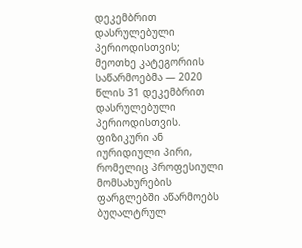დეკემბრით დასრულებული პერიოდისთვის; მეოთხე კატეგორიის საწარმოებმა — 2020 წლის 31 დეკემბრით დასრულებული პერიოდისთვის. ფიზიკური ან იურიდიული პირი, რომელიც პროფესიული მომსახურების ფარგლებში აწარმოებს ბუღალტრულ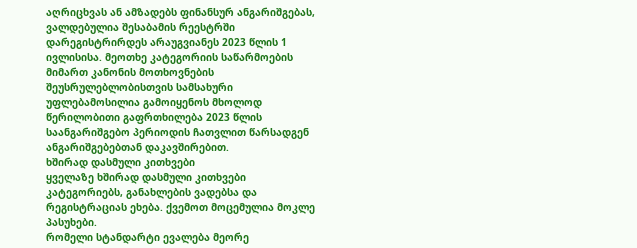აღრიცხვას ან ამზადებს ფინანსურ ანგარიშგებას, ვალდებულია შესაბამის რეესტრში დარეგისტრირდეს არაუგვიანეს 2023 წლის 1 ივლისისა. მეოთხე კატეგორიის საწარმოების მიმართ კანონის მოთხოვნების შეუსრულებლობისთვის სამსახური უფლებამოსილია გამოიყენოს მხოლოდ წერილობითი გაფრთხილება 2023 წლის საანგარიშგებო პერიოდის ჩათვლით წარსადგენ ანგარიშგებებთან დაკავშირებით.
ხშირად დასმული კითხვები
ყველაზე ხშირად დასმული კითხვები კატეგორიებს, განახლების ვადებსა და რეგისტრაციას ეხება. ქვემოთ მოცემულია მოკლე პასუხები.
რომელი სტანდარტი ევალება მეორე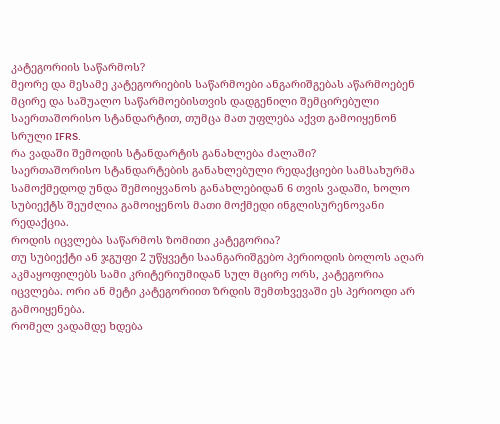კატეგორიის საწარმოს?
მეორე და მესამე კატეგორიების საწარმოები ანგარიშგებას აწარმოებენ მცირე და საშუალო საწარმოებისთვის დადგენილი შემცირებული საერთაშორისო სტანდარტით, თუმცა მათ უფლება აქვთ გამოიყენონ სრული IFRS.
რა ვადაში შემოდის სტანდარტის განახლება ძალაში?
საერთაშორისო სტანდარტების განახლებული რედაქციები სამსახურმა სამოქმედოდ უნდა შემოიყვანოს განახლებიდან 6 თვის ვადაში, ხოლო სუბიექტს შეუძლია გამოიყენოს მათი მოქმედი ინგლისურენოვანი რედაქცია.
როდის იცვლება საწარმოს ზომითი კატეგორია?
თუ სუბიექტი ან ჯგუფი 2 უწყვეტი საანგარიშგებო პერიოდის ბოლოს აღარ აკმაყოფილებს სამი კრიტერიუმიდან სულ მცირე ორს, კატეგორია იცვლება. ორი ან მეტი კატეგორიით ზრდის შემთხვევაში ეს პერიოდი არ გამოიყენება.
რომელ ვადამდე ხდება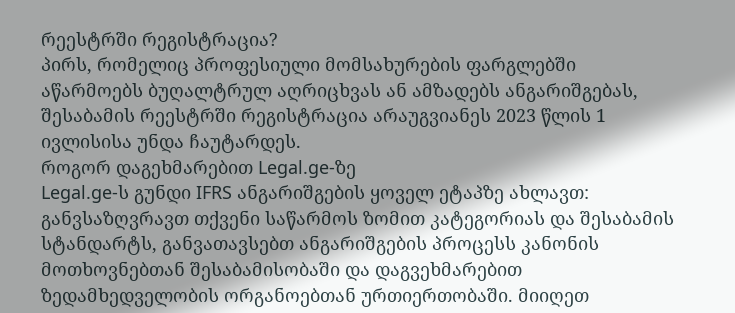რეესტრში რეგისტრაცია?
პირს, რომელიც პროფესიული მომსახურების ფარგლებში აწარმოებს ბუღალტრულ აღრიცხვას ან ამზადებს ანგარიშგებას, შესაბამის რეესტრში რეგისტრაცია არაუგვიანეს 2023 წლის 1 ივლისისა უნდა ჩაუტარდეს.
როგორ დაგეხმარებით Legal.ge-ზე
Legal.ge-ს გუნდი IFRS ანგარიშგების ყოველ ეტაპზე ახლავთ: განვსაზღვრავთ თქვენი საწარმოს ზომით კატეგორიას და შესაბამის სტანდარტს, განვათავსებთ ანგარიშგების პროცესს კანონის მოთხოვნებთან შესაბამისობაში და დაგვეხმარებით ზედამხედველობის ორგანოებთან ურთიერთობაში. მიიღეთ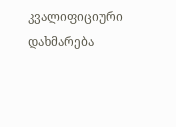კვალიფიციური დახმარება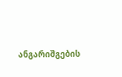ანგარიშგების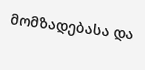მომზადებასა და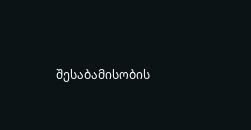შესაბამისობის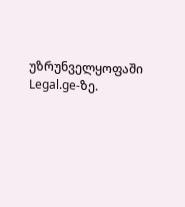უზრუნველყოფაში Legal.ge-ზე.